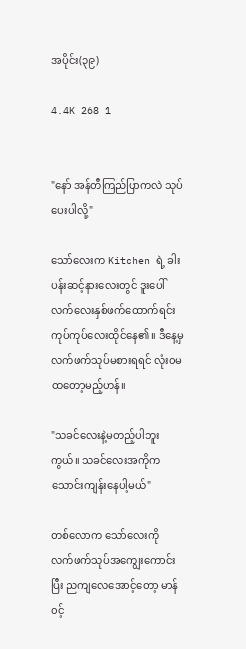အပိုင်း(၃၉)

4.4K 268 1


"နော် အန်တီကြည်ပြာကလဲ သုပ်ပေးပါလို့"

သော်လေးက Kitchen ရဲ့ ခါးပန်းဆင့်နားလေးတွင် ‌ဒူးပေါ်လက်လေးနှစ်ဖက်ထောက်ရင်း ကုပ်ကုပ်လေးထိုင်နေ၏။ ဒီနေ့မှ လက်ဖက်သုပ်မစားရရင် လုံး၀မထတော့မည့်ဟန်။

"သခင်လေးနဲ့မတည့်ပါဘူးကွယ်။ သခင်လေးအကိုက သောင်းကျန်းနေပါ့မယ်"

တစ်လောက သော်လေးကို လက်ဖက်သုပ်အကျွေးကောင်းပြီး ညကျလေအောင့်တော့ မာန်၀င့်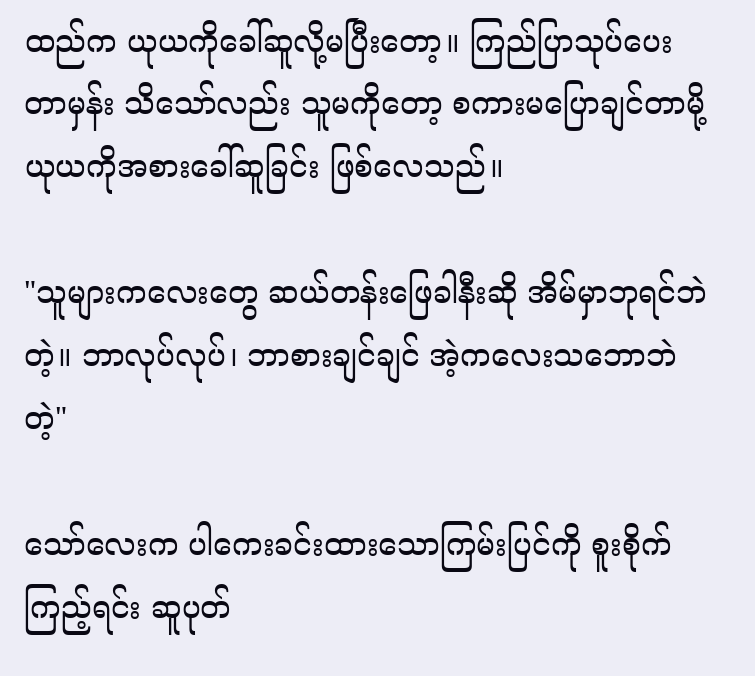ထည်က ယုယကိုခေါ်ဆူလို့မပြီး‌တော့။ ကြည်ပြာသုပ်ပေးတာမှန်း သိသော်လည်း သူမကိုတော့ စကားမပြောချင်တာမို့ ယုယကိုအစားခေါ်ဆူခြင်း ဖြစ်လေသည်။

"သူများကလေးတွေ ဆယ်တန်းဖြေခါနီးဆို အိမ်မှာဘုရင်ဘဲတဲ့။ ဘာလုပ်လုပ်၊ ဘာစားချင်ချင် အဲ့ကလေးသဘောဘဲတဲ့"

သော်လေးက ပါကေးခင်းထားသောကြမ်းပြင်ကို စူးစိုက်ကြည့်ရင်း ဆူပုတ်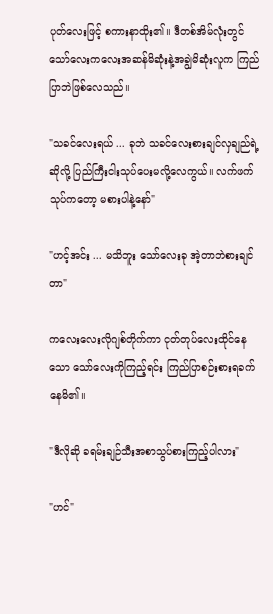ပုတ်လေးဖြင့် စကားနာထိုး၏။ ဒီတစ်အိမ်လုံးတွင် သော်လေးကလေးအဆန်မိဆုံးနဲ့အချွဲမိဆုံးလူက ကြည်ပြာဘဲဖြစ်လေသည်။

"သခင်လေးရယ် ... ခုဘဲ သခင်လေးစားချင်လှချည်ရဲ့ဆိုလို့ ပြည်ကြီးငါးသုပ်ပေးမလို့လေကွယ်။ လက်ဖက်သုပ်ကတော့ မစားပါနဲ့နော်"

"ဟင့်အင်း ... မသိဘူး သော်လေးခု အဲ့တာဘဲစားချင်တာ"

ကလေးလေးလိုဂျစ်တိုက်ကာ ငုတ်တုပ်လေးထိုင်နေသော သော်လေးကိုကြည့်ရင်း ကြည်ပြာစဉ်းစားရခက်နေမိ၏။

"ဒီလိုဆို ခရမ်းချဉ်သီးအစာသွပ်စားကြည့်ပါလား"

"ဟင်"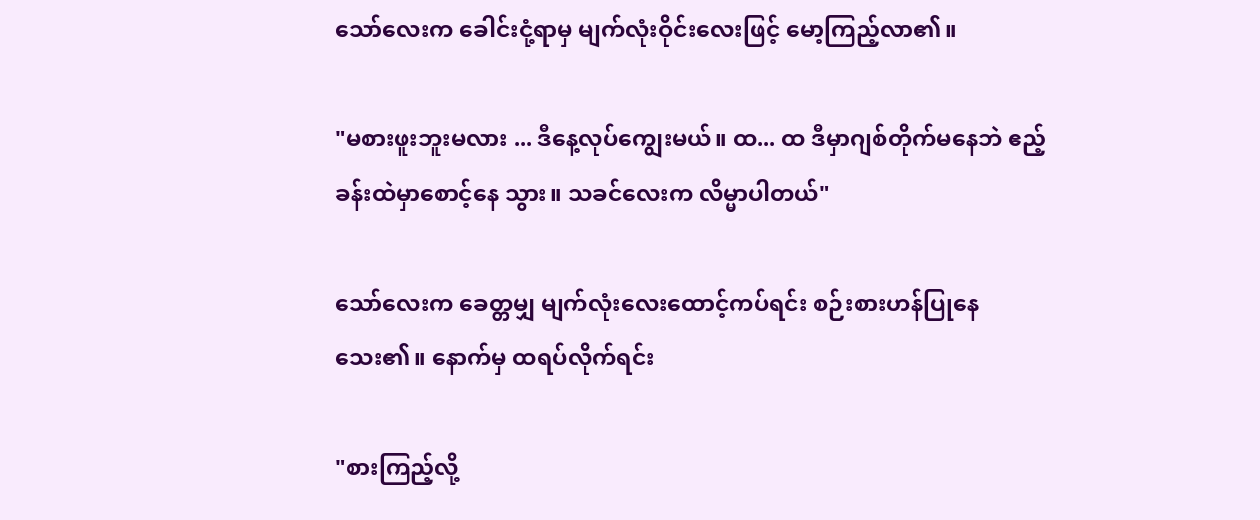သော်လေးက ခေါင်းငုံ့ရာမှ မျက်လုံးဝိုင်းလေးဖြင့် မော့ကြည့်လာ၏။

"မစားဖူးဘူးမလား ... ဒီနေ့လုပ်ကျွေးမယ်။ ထ... ထ ဒီမှာဂျစ်တိုက်မနေဘဲ ဧည့်ခန်းထဲမှာစောင့်‌နေ သွား။ သခင်လေးက လိမ္မာပါတယ်"

သော်လေးက ခေတ္တမျှ မျက်လုံးလေးထောင့်ကပ်ရင်း စဉ်းစားဟန်ပြုနေသေး၏။ နောက်မှ ထရပ်လိုက်ရင်း

"စားကြည့်လို့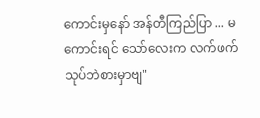ကောင်းမှနော် အန်တီကြည်ပြာ ... မကောင်းရင် သော်လေးက လက်ဖက်သုပ်ဘဲစားမှာဗျ"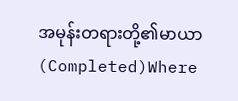အမုန်းတရားတို့၏မာယာ (Completed)Where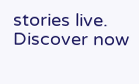stories live. Discover now